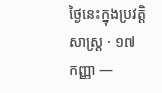ថ្ងៃនេះក្នុងប្រវត្តិសាស្ត្រ · ១៧ កញ្ញា —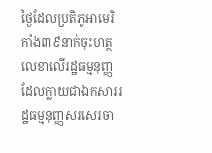ថ្ងៃដែលប្រតិភូអាមេរិកាំង៣៩នាក់ចុះហត្ថលេខាលើរដ្ឋធម្មនុញ្ញ ដែលក្លាយជាឯកសាររដ្ឋធម្មនុញ្ញសរសេរចា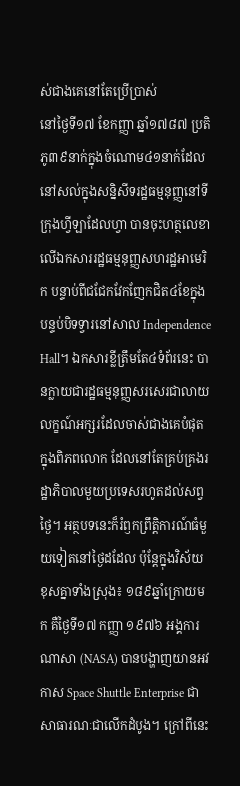ស់ជាងគេនៅតែប្រើប្រាស់
នៅថ្ងៃទី១៧ ខែកញ្ញា ឆ្នាំ១៧៨៧ ប្រតិភូ៣៩នាក់ក្នុងចំណោម៤១នាក់ដែលនៅសល់ក្នុងសន្និសីទរដ្ឋធម្មនុញ្ញនៅទីក្រុងហ្វីឡាដែលហ្វា បានចុះហត្ថលេខាលើឯកសាររដ្ឋធម្មនុញ្ញសហរដ្ឋអាមេរិក បន្ទាប់ពីជជែកវែកញែកជិត៤ខែក្នុងបន្ទប់បិទទ្វារនៅសាល Independence Hall។ ឯកសារខ្លីត្រឹមតែ៤ទំព័រនេះ បានក្លាយជារដ្ឋធម្មនុញ្ញសរសេរជាលាយលក្ខណ៍អក្សរដែលចាស់ជាងគេបំផុតក្នុងពិភពលោក ដែលនៅតែគ្រប់គ្រងរដ្ឋាភិបាលមួយប្រទេសរហូតដល់សព្វថ្ងៃ។ អត្ថបទនេះក៏រំឭកព្រឹត្តិការណ៍ធំមួយទៀតនៅថ្ងៃដដែល ប៉ុន្តែក្នុងវិស័យខុសគ្នាទាំងស្រុង៖ ១៨៩ឆ្នាំក្រោយមក គឺថ្ងៃទី១៧ កញ្ញា ១៩៧៦ អង្គការណាសា (NASA) បានបង្ហាញយានអវកាស Space Shuttle Enterprise ជាសាធារណៈជាលើកដំបូង។ ក្រៅពីនេះ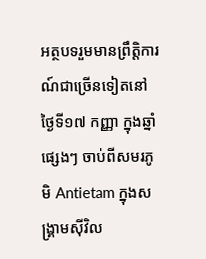អត្ថបទរួមមានព្រឹត្តិការណ៍ជាច្រើនទៀតនៅថ្ងៃទី១៧ កញ្ញា ក្នុងឆ្នាំផ្សេងៗ ចាប់ពីសមរភូមិ Antietam ក្នុងសង្គ្រាមស៊ីវិល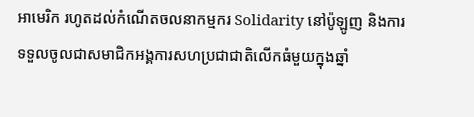អាមេរិក រហូតដល់កំណើតចលនាកម្មករ Solidarity នៅប៉ូឡូញ និងការទទួលចូលជាសមាជិកអង្គការសហប្រជាជាតិលើកធំមួយក្នុងឆ្នាំ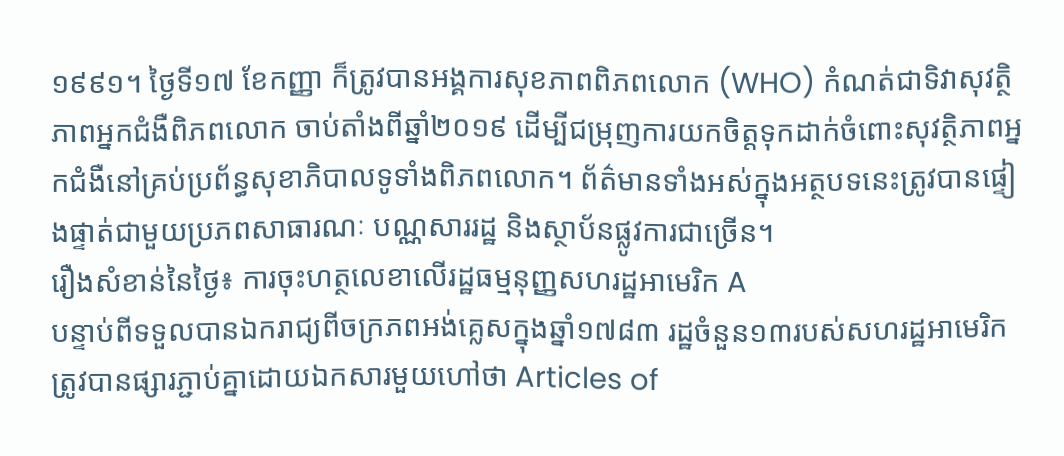១៩៩១។ ថ្ងៃទី១៧ ខែកញ្ញា ក៏ត្រូវបានអង្គការសុខភាពពិភពលោក (WHO) កំណត់ជាទិវាសុវត្ថិភាពអ្នកជំងឺពិភពលោក ចាប់តាំងពីឆ្នាំ២០១៩ ដើម្បីជម្រុញការយកចិត្តទុកដាក់ចំពោះសុវត្ថិភាពអ្នកជំងឺនៅគ្រប់ប្រព័ន្ធសុខាភិបាលទូទាំងពិភពលោក។ ព័ត៌មានទាំងអស់ក្នុងអត្ថបទនេះត្រូវបានផ្ទៀងផ្ទាត់ជាមួយប្រភពសាធារណៈ បណ្ណសាររដ្ឋ និងស្ថាប័នផ្លូវការជាច្រើន។
រឿងសំខាន់នៃថ្ងៃ៖ ការចុះហត្ថលេខាលើរដ្ឋធម្មនុញ្ញសហរដ្ឋអាមេរិក A
បន្ទាប់ពីទទួលបានឯករាជ្យពីចក្រភពអង់គ្លេសក្នុងឆ្នាំ១៧៨៣ រដ្ឋចំនួន១៣របស់សហរដ្ឋអាមេរិកត្រូវបានផ្សារភ្ជាប់គ្នាដោយឯកសារមួយហៅថា Articles of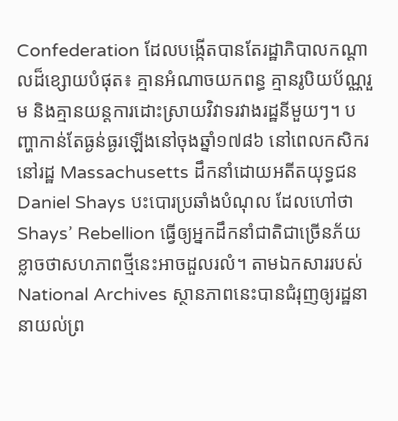Confederation ដែលបង្កើតបានតែរដ្ឋាភិបាលកណ្តាលដ៏ខ្សោយបំផុត៖ គ្មានអំណាចយកពន្ធ គ្មានរូបិយប័ណ្ណរួម និងគ្មានយន្តការដោះស្រាយវិវាទរវាងរដ្ឋនីមួយៗ។ បញ្ហាកាន់តែធ្ងន់ធ្ងរឡើងនៅចុងឆ្នាំ១៧៨៦ នៅពេលកសិករនៅរដ្ឋ Massachusetts ដឹកនាំដោយអតីតយុទ្ធជន Daniel Shays បះបោរប្រឆាំងបំណុល ដែលហៅថា Shays’ Rebellion ធ្វើឲ្យអ្នកដឹកនាំជាតិជាច្រើនភ័យខ្លាចថាសហភាពថ្មីនេះអាចដួលរលំ។ តាមឯកសាររបស់ National Archives ស្ថានភាពនេះបានជំរុញឲ្យរដ្ឋនានាយល់ព្រ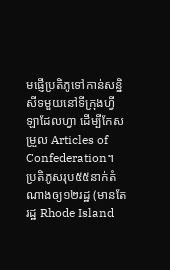មផ្ញើប្រតិភូទៅកាន់សន្និសីទមួយនៅទីក្រុងហ្វីឡាដែលហ្វា ដើម្បីកែសម្រួល Articles of Confederation។
ប្រតិភូសរុប៥៥នាក់តំណាងឲ្យ១២រដ្ឋ (មានតែរដ្ឋ Rhode Island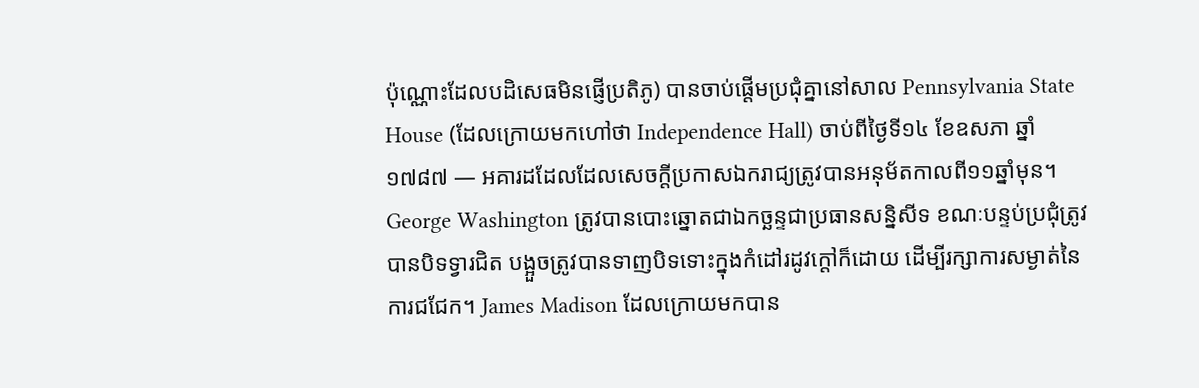ប៉ុណ្ណោះដែលបដិសេធមិនផ្ញើប្រតិភូ) បានចាប់ផ្តើមប្រជុំគ្នានៅសាល Pennsylvania State House (ដែលក្រោយមកហៅថា Independence Hall) ចាប់ពីថ្ងៃទី១៤ ខែឧសភា ឆ្នាំ១៧៨៧ — អគារដដែលដែលសេចក្តីប្រកាសឯករាជ្យត្រូវបានអនុម័តកាលពី១១ឆ្នាំមុន។ George Washington ត្រូវបានបោះឆ្នោតជាឯកច្ឆន្ទជាប្រធានសន្និសីទ ខណៈបន្ទប់ប្រជុំត្រូវបានបិទទ្វារជិត បង្អួចត្រូវបានទាញបិទទោះក្នុងកំដៅរដូវក្តៅក៏ដោយ ដើម្បីរក្សាការសម្ងាត់នៃការជជែក។ James Madison ដែលក្រោយមកបាន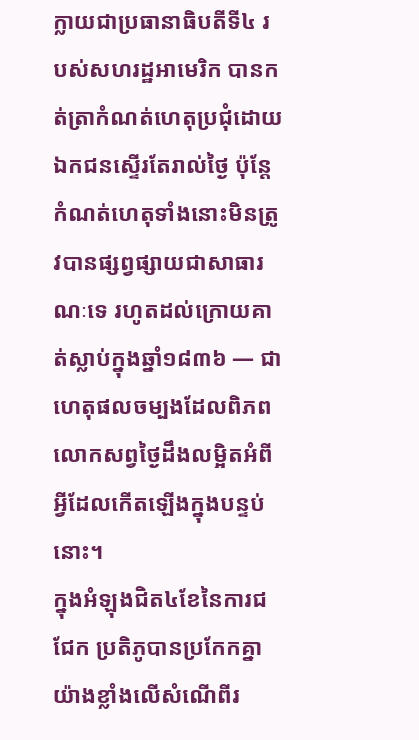ក្លាយជាប្រធានាធិបតីទី៤ របស់សហរដ្ឋអាមេរិក បានកត់ត្រាកំណត់ហេតុប្រជុំដោយឯកជនស្ទើរតែរាល់ថ្ងៃ ប៉ុន្តែកំណត់ហេតុទាំងនោះមិនត្រូវបានផ្សព្វផ្សាយជាសាធារណៈទេ រហូតដល់ក្រោយគាត់ស្លាប់ក្នុងឆ្នាំ១៨៣៦ — ជាហេតុផលចម្បងដែលពិភពលោកសព្វថ្ងៃដឹងលម្អិតអំពីអ្វីដែលកើតឡើងក្នុងបន្ទប់នោះ។
ក្នុងអំឡុងជិត៤ខែនៃការជជែក ប្រតិភូបានប្រកែកគ្នាយ៉ាងខ្លាំងលើសំណើពីរ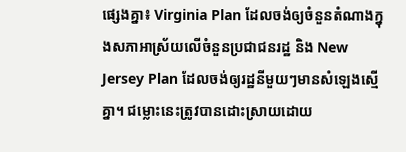ផ្សេងគ្នា៖ Virginia Plan ដែលចង់ឲ្យចំនួនតំណាងក្នុងសភាអាស្រ័យលើចំនួនប្រជាជនរដ្ឋ និង New Jersey Plan ដែលចង់ឲ្យរដ្ឋនីមួយៗមានសំឡេងស្មើគ្នា។ ជម្លោះនេះត្រូវបានដោះស្រាយដោយ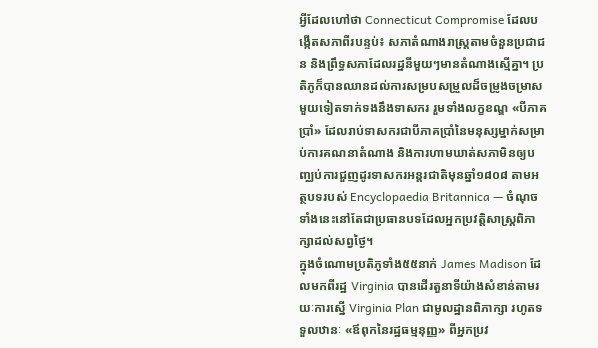អ្វីដែលហៅថា Connecticut Compromise ដែលបង្កើតសភាពីរបន្ទប់៖ សភាតំណាងរាស្ត្រតាមចំនួនប្រជាជន និងព្រឹទ្ធសភាដែលរដ្ឋនីមួយៗមានតំណាងស្មើគ្នា។ ប្រតិភូក៏បានឈានដល់ការសម្របសម្រួលដ៏ចម្រូងចម្រាសមួយទៀតទាក់ទងនឹងទាសករ រួមទាំងលក្ខខណ្ឌ «បីភាគប្រាំ» ដែលរាប់ទាសករជាបីភាគប្រាំនៃមនុស្សម្នាក់សម្រាប់ការគណនាតំណាង និងការហាមឃាត់សភាមិនឲ្យបញ្ឈប់ការជួញដូរទាសករអន្តរជាតិមុនឆ្នាំ១៨០៨ តាមអត្ថបទរបស់ Encyclopaedia Britannica — ចំណុចទាំងនេះនៅតែជាប្រធានបទដែលអ្នកប្រវត្តិសាស្ត្រពិភាក្សាដល់សព្វថ្ងៃ។
ក្នុងចំណោមប្រតិភូទាំង៥៥នាក់ James Madison ដែលមកពីរដ្ឋ Virginia បានដើរតួនាទីយ៉ាងសំខាន់តាមរយៈការស្នើ Virginia Plan ជាមូលដ្ឋានពិភាក្សា រហូតទទួលឋានៈ «ឪពុកនៃរដ្ឋធម្មនុញ្ញ» ពីអ្នកប្រវ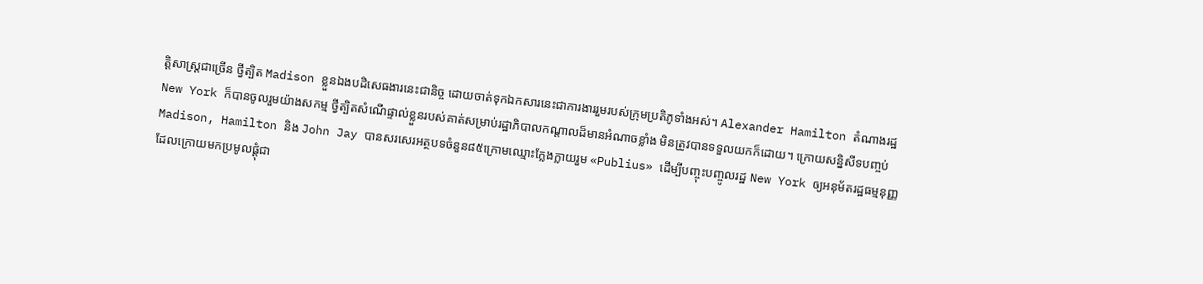ត្តិសាស្ត្រជាច្រើន ថ្វីត្បិត Madison ខ្លួនឯងបដិសេធងារនេះជានិច្ច ដោយចាត់ទុកឯកសារនេះជាការងាររួមរបស់ក្រុមប្រតិភូទាំងអស់។ Alexander Hamilton តំណាងរដ្ឋ New York ក៏បានចូលរួមយ៉ាងសកម្ម ថ្វីត្បិតសំណើផ្ទាល់ខ្លួនរបស់គាត់សម្រាប់រដ្ឋាភិបាលកណ្តាលដ៏មានអំណាចខ្លាំង មិនត្រូវបានទទួលយកក៏ដោយ។ ក្រោយសន្និសីទបញ្ចប់ Madison, Hamilton និង John Jay បានសរសេរអត្ថបទចំនួន៨៥ក្រោមឈ្មោះក្លែងក្លាយរួម «Publius» ដើម្បីបញ្ចុះបញ្ចូលរដ្ឋ New York ឲ្យអនុម័តរដ្ឋធម្មនុញ្ញ ដែលក្រោយមកប្រមូលផ្តុំជា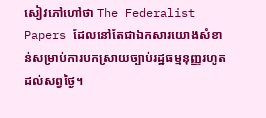សៀវភៅហៅថា The Federalist Papers ដែលនៅតែជាឯកសារយោងសំខាន់សម្រាប់ការបកស្រាយច្បាប់រដ្ឋធម្មនុញ្ញរហូតដល់សព្វថ្ងៃ។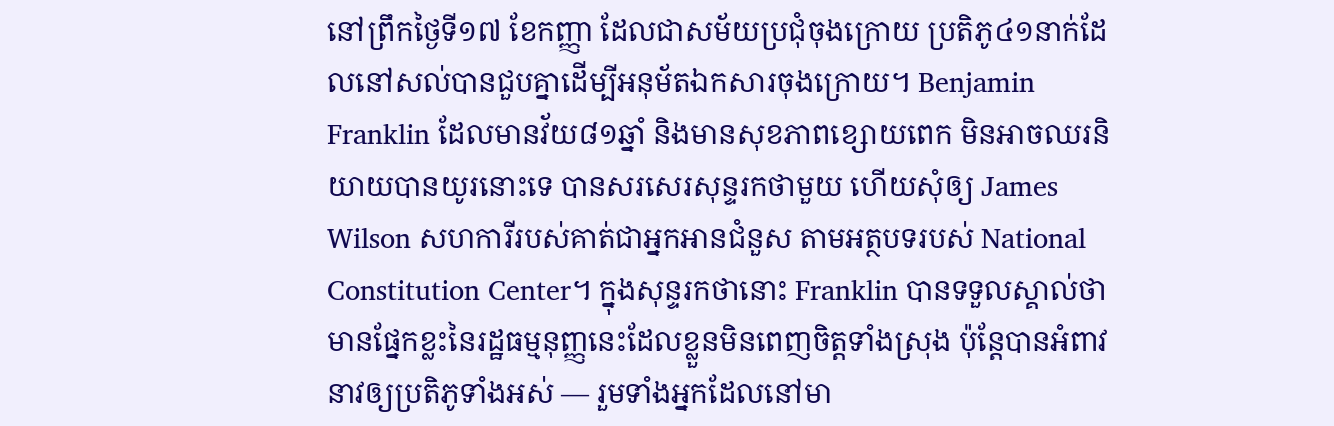នៅព្រឹកថ្ងៃទី១៧ ខែកញ្ញា ដែលជាសម័យប្រជុំចុងក្រោយ ប្រតិភូ៤១នាក់ដែលនៅសល់បានជួបគ្នាដើម្បីអនុម័តឯកសារចុងក្រោយ។ Benjamin Franklin ដែលមានវ័យ៨១ឆ្នាំ និងមានសុខភាពខ្សោយពេក មិនអាចឈរនិយាយបានយូរនោះទេ បានសរសេរសុន្ទរកថាមួយ ហើយសុំឲ្យ James Wilson សហការីរបស់គាត់ជាអ្នកអានជំនួស តាមអត្ថបទរបស់ National Constitution Center។ ក្នុងសុន្ទរកថានោះ Franklin បានទទួលស្គាល់ថាមានផ្នែកខ្លះនៃរដ្ឋធម្មនុញ្ញនេះដែលខ្លួនមិនពេញចិត្តទាំងស្រុង ប៉ុន្តែបានអំពាវនាវឲ្យប្រតិភូទាំងអស់ — រួមទាំងអ្នកដែលនៅមា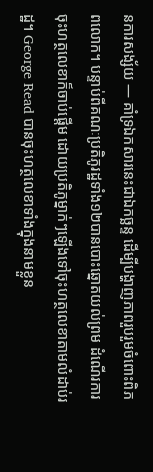នការសង្ស័យ — គាំទ្រឯកសារនេះជាឯកច្ឆន្ទ ដើម្បីបង្ហាញភាពរួបរួមចំពោះពិភពលោក។ បន្ទាប់ពីគណៈប្រតិភូរដ្ឋទាំង១២បានបោះឆ្នោតយល់ព្រម ដំណើរការចុះហត្ថលេខាក៏ចាប់ផ្តើម ដោយប្រតិភូម្នាក់ៗឡើងទៅចុះហត្ថលេខាតាមលំដាប់រដ្ឋ។ George Read បានចុះហត្ថលេខាទាំងក្នុងនាមខ្លួន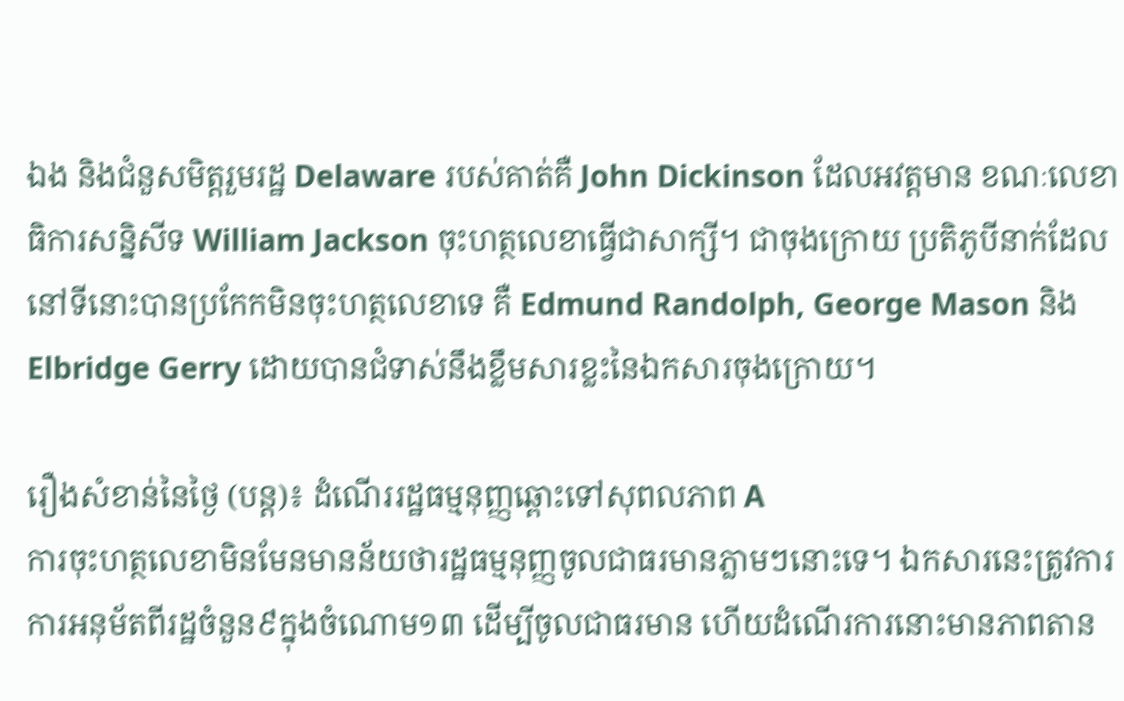ឯង និងជំនួសមិត្តរួមរដ្ឋ Delaware របស់គាត់គឺ John Dickinson ដែលអវត្តមាន ខណៈលេខាធិការសន្និសីទ William Jackson ចុះហត្ថលេខាធ្វើជាសាក្សី។ ជាចុងក្រោយ ប្រតិភូបីនាក់ដែលនៅទីនោះបានប្រកែកមិនចុះហត្ថលេខាទេ គឺ Edmund Randolph, George Mason និង Elbridge Gerry ដោយបានជំទាស់នឹងខ្លឹមសារខ្លះនៃឯកសារចុងក្រោយ។

រឿងសំខាន់នៃថ្ងៃ (បន្ត)៖ ដំណើររដ្ឋធម្មនុញ្ញឆ្ពោះទៅសុពលភាព A
ការចុះហត្ថលេខាមិនមែនមានន័យថារដ្ឋធម្មនុញ្ញចូលជាធរមានភ្លាមៗនោះទេ។ ឯកសារនេះត្រូវការការអនុម័តពីរដ្ឋចំនួន៩ក្នុងចំណោម១៣ ដើម្បីចូលជាធរមាន ហើយដំណើរការនោះមានភាពតាន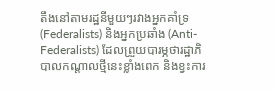តឹងនៅតាមរដ្ឋនីមួយៗរវាងអ្នកគាំទ្រ (Federalists) និងអ្នកប្រឆាំង (Anti-Federalists) ដែលព្រួយបារម្ភថារដ្ឋាភិបាលកណ្តាលថ្មីនេះខ្លាំងពេក និងខ្វះការ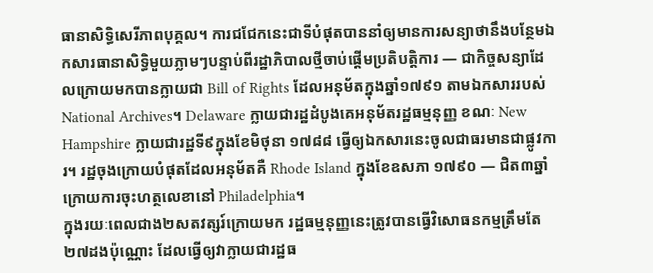ធានាសិទ្ធិសេរីភាពបុគ្គល។ ការជជែកនេះជាទីបំផុតបាននាំឲ្យមានការសន្យាថានឹងបន្ថែមឯកសារធានាសិទ្ធិមួយភ្លាមៗបន្ទាប់ពីរដ្ឋាភិបាលថ្មីចាប់ផ្តើមប្រតិបត្តិការ — ជាកិច្ចសន្យាដែលក្រោយមកបានក្លាយជា Bill of Rights ដែលអនុម័តក្នុងឆ្នាំ១៧៩១ តាមឯកសាររបស់ National Archives។ Delaware ក្លាយជារដ្ឋដំបូងគេអនុម័តរដ្ឋធម្មនុញ្ញ ខណៈ New Hampshire ក្លាយជារដ្ឋទី៩ក្នុងខែមិថុនា ១៧៨៨ ធ្វើឲ្យឯកសារនេះចូលជាធរមានជាផ្លូវការ។ រដ្ឋចុងក្រោយបំផុតដែលអនុម័តគឺ Rhode Island ក្នុងខែឧសភា ១៧៩០ — ជិត៣ឆ្នាំក្រោយការចុះហត្ថលេខានៅ Philadelphia។
ក្នុងរយៈពេលជាង២សតវត្សរ៍ក្រោយមក រដ្ឋធម្មនុញ្ញនេះត្រូវបានធ្វើវិសោធនកម្មត្រឹមតែ២៧ដងប៉ុណ្ណោះ ដែលធ្វើឲ្យវាក្លាយជារដ្ឋធ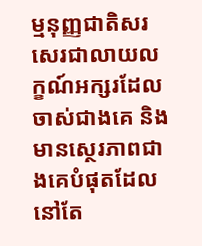ម្មនុញ្ញជាតិសរសេរជាលាយលក្ខណ៍អក្សរដែលចាស់ជាងគេ និងមានស្ថេរភាពជាងគេបំផុតដែលនៅតែ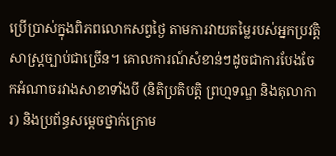ប្រើប្រាស់ក្នុងពិភពលោកសព្វថ្ងៃ តាមការវាយតម្លៃរបស់អ្នកប្រវត្តិសាស្ត្រច្បាប់ជាច្រើន។ គោលការណ៍សំខាន់ៗដូចជាការបែងចែកអំណាចរវាងសាខាទាំងបី (និតិប្រតិបត្តិ ព្រហ្មទណ្ឌ និងតុលាការ) និងប្រព័ន្ធសម្តេចថ្នាក់ក្រោម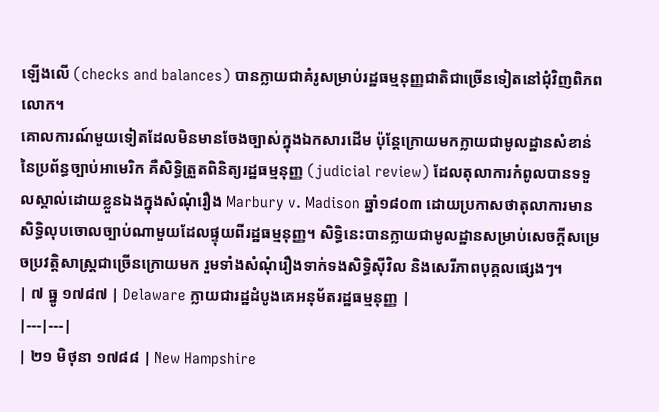ឡើងលើ (checks and balances) បានក្លាយជាគំរូសម្រាប់រដ្ឋធម្មនុញ្ញជាតិជាច្រើនទៀតនៅជុំវិញពិភពលោក។
គោលការណ៍មួយទៀតដែលមិនមានចែងច្បាស់ក្នុងឯកសារដើម ប៉ុន្តែក្រោយមកក្លាយជាមូលដ្ឋានសំខាន់នៃប្រព័ន្ធច្បាប់អាមេរិក គឺសិទ្ធិត្រួតពិនិត្យរដ្ឋធម្មនុញ្ញ (judicial review) ដែលតុលាការកំពូលបានទទួលស្គាល់ដោយខ្លួនឯងក្នុងសំណុំរឿង Marbury v. Madison ឆ្នាំ១៨០៣ ដោយប្រកាសថាតុលាការមានសិទ្ធិលុបចោលច្បាប់ណាមួយដែលផ្ទុយពីរដ្ឋធម្មនុញ្ញ។ សិទ្ធិនេះបានក្លាយជាមូលដ្ឋានសម្រាប់សេចក្តីសម្រេចប្រវត្តិសាស្ត្រជាច្រើនក្រោយមក រួមទាំងសំណុំរឿងទាក់ទងសិទ្ធិស៊ីវិល និងសេរីភាពបុគ្គលផ្សេងៗ។
| ៧ ធ្នូ ១៧៨៧ | Delaware ក្លាយជារដ្ឋដំបូងគេអនុម័តរដ្ឋធម្មនុញ្ញ |
|---|---|
| ២១ មិថុនា ១៧៨៨ | New Hampshire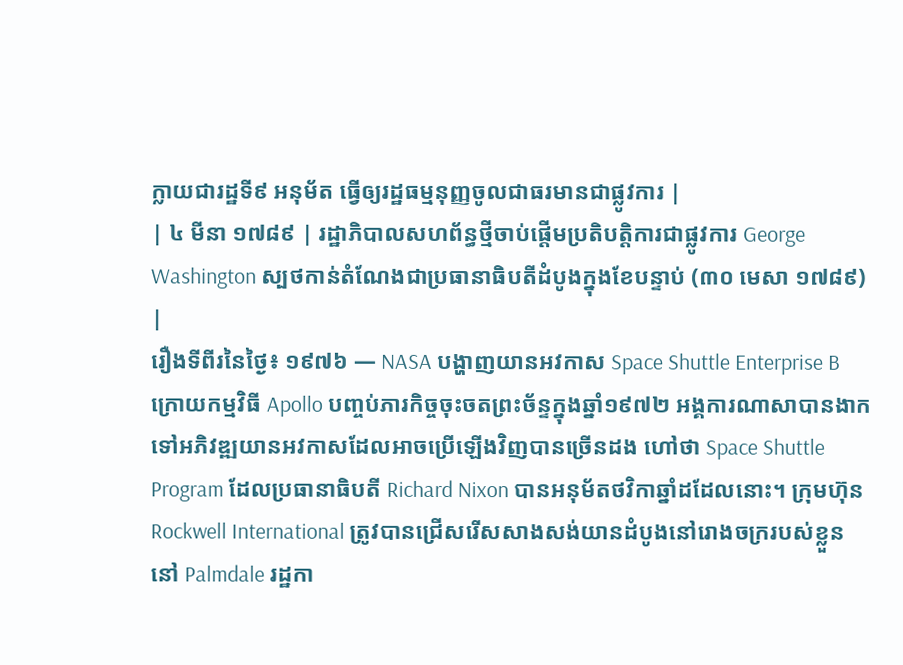ក្លាយជារដ្ឋទី៩ អនុម័ត ធ្វើឲ្យរដ្ឋធម្មនុញ្ញចូលជាធរមានជាផ្លូវការ |
| ៤ មីនា ១៧៨៩ | រដ្ឋាភិបាលសហព័ន្ធថ្មីចាប់ផ្តើមប្រតិបត្តិការជាផ្លូវការ George Washington ស្បថកាន់តំណែងជាប្រធានាធិបតីដំបូងក្នុងខែបន្ទាប់ (៣០ មេសា ១៧៨៩) |
រឿងទីពីរនៃថ្ងៃ៖ ១៩៧៦ — NASA បង្ហាញយានអវកាស Space Shuttle Enterprise B
ក្រោយកម្មវិធី Apollo បញ្ចប់ភារកិច្ចចុះចតព្រះច័ន្ទក្នុងឆ្នាំ១៩៧២ អង្គការណាសាបានងាកទៅអភិវឌ្ឍយានអវកាសដែលអាចប្រើឡើងវិញបានច្រើនដង ហៅថា Space Shuttle Program ដែលប្រធានាធិបតី Richard Nixon បានអនុម័តថវិកាឆ្នាំដដែលនោះ។ ក្រុមហ៊ុន Rockwell International ត្រូវបានជ្រើសរើសសាងសង់យានដំបូងនៅរោងចក្ររបស់ខ្លួននៅ Palmdale រដ្ឋកា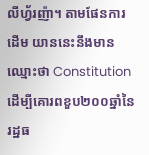លីហ្វ័រញ៉ា។ តាមផែនការដើម យាននេះនឹងមានឈ្មោះថា Constitution ដើម្បីគោរពខួប២០០ឆ្នាំនៃរដ្ឋធ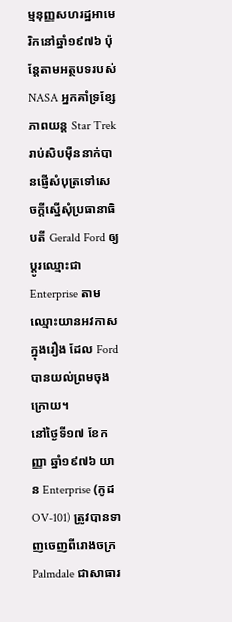ម្មនុញ្ញសហរដ្ឋអាមេរិកនៅឆ្នាំ១៩៧៦ ប៉ុន្តែតាមអត្ថបទរបស់ NASA អ្នកគាំទ្រខ្សែភាពយន្ត Star Trek រាប់សិបម៉ឺននាក់បានផ្ញើសំបុត្រទៅសេចក្តីស្នើសុំប្រធានាធិបតី Gerald Ford ឲ្យប្តូរឈ្មោះជា Enterprise តាមឈ្មោះយានអវកាសក្នុងរឿង ដែល Ford បានយល់ព្រមចុងក្រោយ។
នៅថ្ងៃទី១៧ ខែកញ្ញា ឆ្នាំ១៩៧៦ យាន Enterprise (កូដ OV-101) ត្រូវបានទាញចេញពីរោងចក្រ Palmdale ជាសាធារ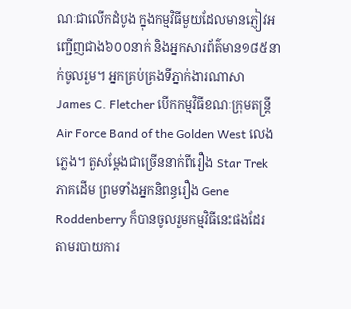ណៈជាលើកដំបូង ក្នុងកម្មវិធីមួយដែលមានភ្ញៀវអញ្ជើញជាង៦០០នាក់ និងអ្នកសារព័ត៌មាន១៨៥នាក់ចូលរួម។ អ្នកគ្រប់គ្រងទីភ្នាក់ងារណាសា James C. Fletcher បើកកម្មវិធីខណៈក្រុមតន្ត្រី Air Force Band of the Golden West លេងភ្លេង។ តួសម្តែងជាច្រើននាក់ពីរឿង Star Trek ភាគដើម ព្រមទាំងអ្នកនិពន្ធរឿង Gene Roddenberry ក៏បានចូលរួមកម្មវិធីនេះផងដែរ តាមរបាយការ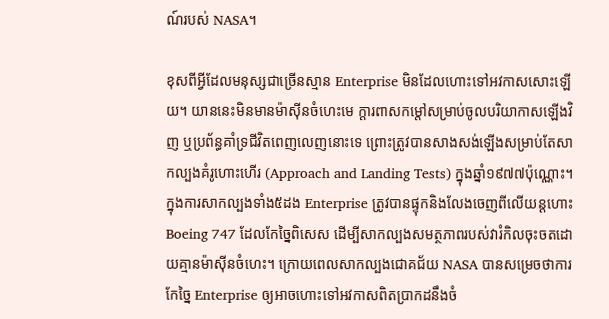ណ៍របស់ NASA។

ខុសពីអ្វីដែលមនុស្សជាច្រើនស្មាន Enterprise មិនដែលហោះទៅអវកាសសោះឡើយ។ យាននេះមិនមានម៉ាស៊ីនចំហេះមេ ក្តារពាសកម្តៅសម្រាប់ចូលបរិយាកាសឡើងវិញ ឬប្រព័ន្ធគាំទ្រជីវិតពេញលេញនោះទេ ព្រោះត្រូវបានសាងសង់ឡើងសម្រាប់តែសាកល្បងគំរូហោះហើរ (Approach and Landing Tests) ក្នុងឆ្នាំ១៩៧៧ប៉ុណ្ណោះ។ ក្នុងការសាកល្បងទាំង៥ដង Enterprise ត្រូវបានផ្ទុកនិងលែងចេញពីលើយន្តហោះ Boeing 747 ដែលកែច្នៃពិសេស ដើម្បីសាកល្បងសមត្ថភាពរបស់វារំកិលចុះចតដោយគ្មានម៉ាស៊ីនចំហេះ។ ក្រោយពេលសាកល្បងជោគជ័យ NASA បានសម្រេចថាការកែច្នៃ Enterprise ឲ្យអាចហោះទៅអវកាសពិតប្រាកដនឹងចំ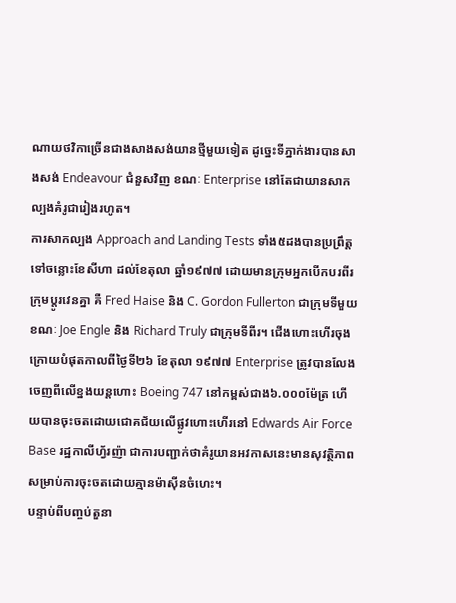ណាយថវិកាច្រើនជាងសាងសង់យានថ្មីមួយទៀត ដូច្នេះទីភ្នាក់ងារបានសាងសង់ Endeavour ជំនួសវិញ ខណៈ Enterprise នៅតែជាយានសាកល្បងគំរូជារៀងរហូត។
ការសាកល្បង Approach and Landing Tests ទាំង៥ដងបានប្រព្រឹត្តទៅចន្លោះខែសីហា ដល់ខែតុលា ឆ្នាំ១៩៧៧ ដោយមានក្រុមអ្នកបើកបរពីរក្រុមប្តូរវេនគ្នា គឺ Fred Haise និង C. Gordon Fullerton ជាក្រុមទីមួយ ខណៈ Joe Engle និង Richard Truly ជាក្រុមទីពីរ។ ជើងហោះហើរចុងក្រោយបំផុតកាលពីថ្ងៃទី២៦ ខែតុលា ១៩៧៧ Enterprise ត្រូវបានលែងចេញពីលើខ្នងយន្តហោះ Boeing 747 នៅកម្ពស់ជាង៦.០០០ម៉ែត្រ ហើយបានចុះចតដោយជោគជ័យលើផ្លូវហោះហើរនៅ Edwards Air Force Base រដ្ឋកាលីហ្វ័រញ៉ា ជាការបញ្ជាក់ថាគំរូយានអវកាសនេះមានសុវត្ថិភាពសម្រាប់ការចុះចតដោយគ្មានម៉ាស៊ីនចំហេះ។
បន្ទាប់ពីបញ្ចប់តួនា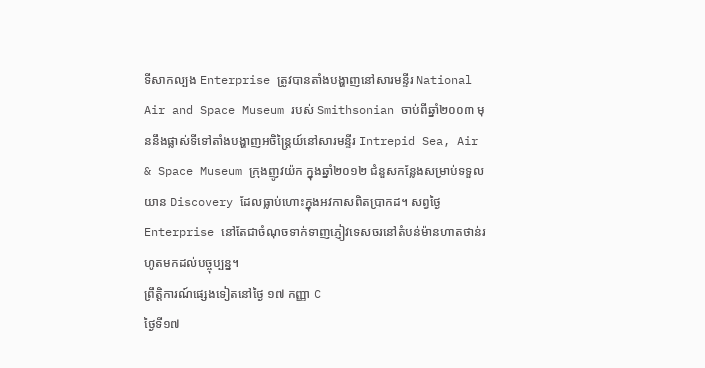ទីសាកល្បង Enterprise ត្រូវបានតាំងបង្ហាញនៅសារមន្ទីរ National Air and Space Museum របស់ Smithsonian ចាប់ពីឆ្នាំ២០០៣ មុននឹងផ្លាស់ទីទៅតាំងបង្ហាញអចិន្ត្រៃយ៍នៅសារមន្ទីរ Intrepid Sea, Air & Space Museum ក្រុងញូវយ៉ក ក្នុងឆ្នាំ២០១២ ជំនួសកន្លែងសម្រាប់ទទួលយាន Discovery ដែលធ្លាប់ហោះក្នុងអវកាសពិតប្រាកដ។ សព្វថ្ងៃ Enterprise នៅតែជាចំណុចទាក់ទាញភ្ញៀវទេសចរនៅតំបន់ម៉ានហាតថាន់រហូតមកដល់បច្ចុប្បន្ន។
ព្រឹត្តិការណ៍ផ្សេងទៀតនៅថ្ងៃ ១៧ កញ្ញា C
ថ្ងៃទី១៧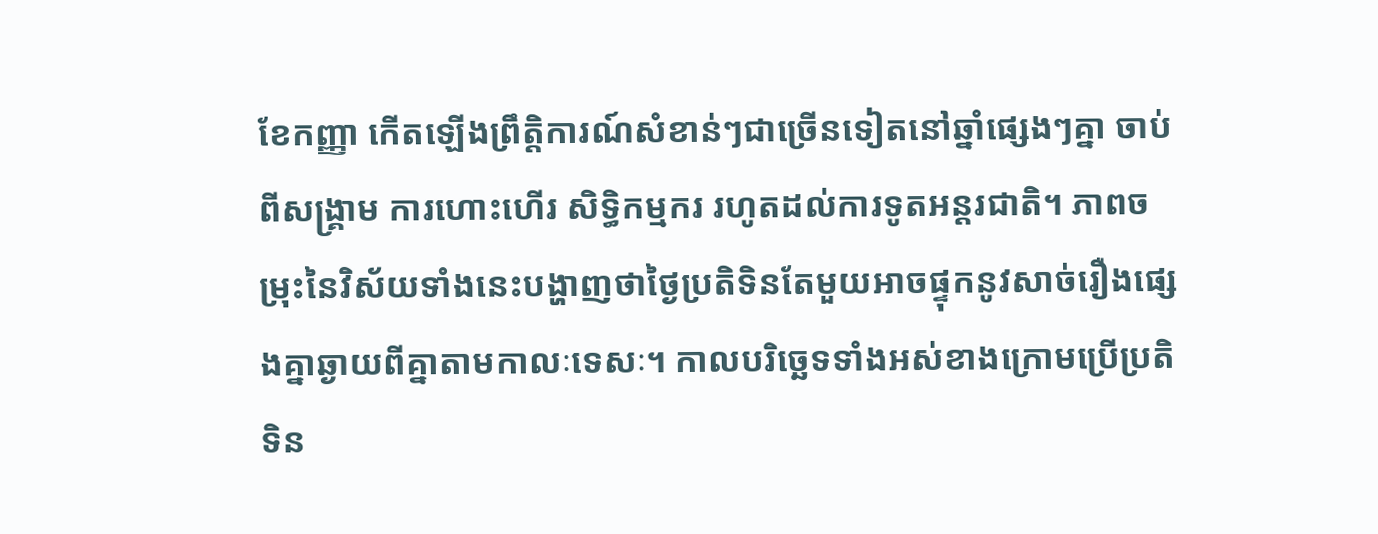ខែកញ្ញា កើតឡើងព្រឹត្តិការណ៍សំខាន់ៗជាច្រើនទៀតនៅឆ្នាំផ្សេងៗគ្នា ចាប់ពីសង្គ្រាម ការហោះហើរ សិទ្ធិកម្មករ រហូតដល់ការទូតអន្តរជាតិ។ ភាពចម្រុះនៃវិស័យទាំងនេះបង្ហាញថាថ្ងៃប្រតិទិនតែមួយអាចផ្ទុកនូវសាច់រឿងផ្សេងគ្នាឆ្ងាយពីគ្នាតាមកាលៈទេសៈ។ កាលបរិច្ឆេទទាំងអស់ខាងក្រោមប្រើប្រតិទិន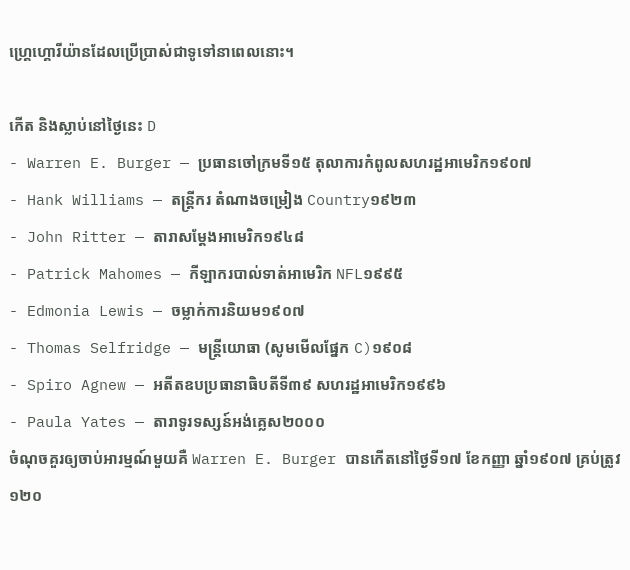ហ្គ្រេហ្គោរីយ៉ានដែលប្រើប្រាស់ជាទូទៅនាពេលនោះ។

កើត និងស្លាប់នៅថ្ងៃនេះ D
- Warren E. Burger — ប្រធានចៅក្រមទី១៥ តុលាការកំពូលសហរដ្ឋអាមេរិក១៩០៧
- Hank Williams — តន្ត្រីករ តំណាងចម្រៀង Country១៩២៣
- John Ritter — តារាសម្តែងអាមេរិក១៩៤៨
- Patrick Mahomes — កីឡាករបាល់ទាត់អាមេរិក NFL១៩៩៥
- Edmonia Lewis — ចម្លាក់ការនិយម១៩០៧
- Thomas Selfridge — មន្ត្រីយោធា (សូមមើលផ្នែក C)១៩០៨
- Spiro Agnew — អតីតឧបប្រធានាធិបតីទី៣៩ សហរដ្ឋអាមេរិក១៩៩៦
- Paula Yates — តារាទូរទស្សន៍អង់គ្លេស២០០០
ចំណុចគួរឲ្យចាប់អារម្មណ៍មួយគឺ Warren E. Burger បានកើតនៅថ្ងៃទី១៧ ខែកញ្ញា ឆ្នាំ១៩០៧ គ្រប់ត្រូវ១២០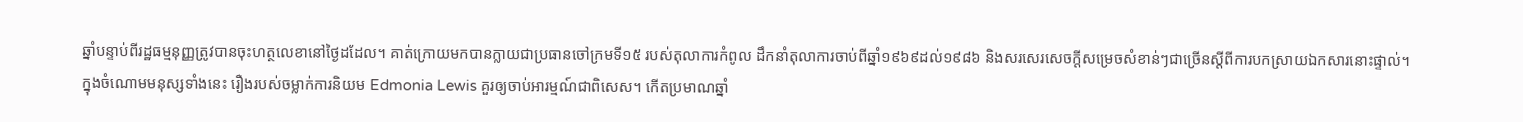ឆ្នាំបន្ទាប់ពីរដ្ឋធម្មនុញ្ញត្រូវបានចុះហត្ថលេខានៅថ្ងៃដដែល។ គាត់ក្រោយមកបានក្លាយជាប្រធានចៅក្រមទី១៥ របស់តុលាការកំពូល ដឹកនាំតុលាការចាប់ពីឆ្នាំ១៩៦៩ដល់១៩៨៦ និងសរសេរសេចក្តីសម្រេចសំខាន់ៗជាច្រើនស្តីពីការបកស្រាយឯកសារនោះផ្ទាល់។
ក្នុងចំណោមមនុស្សទាំងនេះ រឿងរបស់ចម្លាក់ការនិយម Edmonia Lewis គួរឲ្យចាប់អារម្មណ៍ជាពិសេស។ កើតប្រមាណឆ្នាំ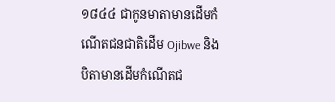១៨៤៤ ជាកូនមាតាមានដើមកំណើតជនជាតិដើម Ojibwe និងបិតាមានដើមកំណើតជ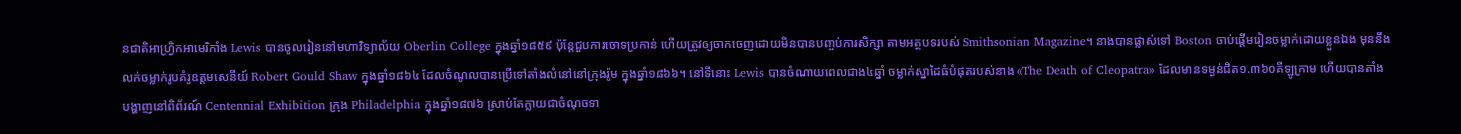នជាតិអាហ្វ្រិកអាមេរិកាំង Lewis បានចូលរៀននៅមហាវិទ្យាល័យ Oberlin College ក្នុងឆ្នាំ១៨៥៩ ប៉ុន្តែជួបការចោទប្រកាន់ ហើយត្រូវឲ្យចាកចេញដោយមិនបានបញ្ចប់ការសិក្សា តាមអត្ថបទរបស់ Smithsonian Magazine។ នាងបានផ្លាស់ទៅ Boston ចាប់ផ្តើមរៀនចម្លាក់ដោយខ្លួនឯង មុននឹងលក់ចម្លាក់រូបគំរូឧត្តមសេនីយ៍ Robert Gould Shaw ក្នុងឆ្នាំ១៨៦៤ ដែលចំណូលបានប្រើទៅតាំងលំនៅនៅក្រុងរ៉ូម ក្នុងឆ្នាំ១៨៦៦។ នៅទីនោះ Lewis បានចំណាយពេលជាង៤ឆ្នាំ ចម្លាក់ស្នាដៃធំបំផុតរបស់នាង «The Death of Cleopatra» ដែលមានទម្ងន់ជិត១.៣៦០គីឡូក្រាម ហើយបានតាំងបង្ហាញនៅពិព័រណ៍ Centennial Exhibition ក្រុង Philadelphia ក្នុងឆ្នាំ១៨៧៦ ស្រាប់តែក្លាយជាចំណុចទា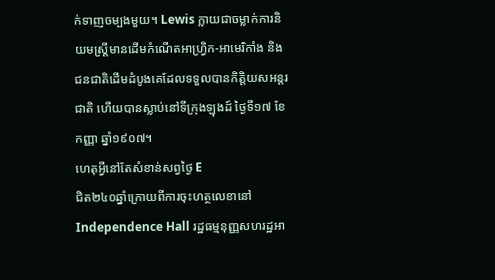ក់ទាញចម្បងមួយ។ Lewis ក្លាយជាចម្លាក់ការនិយមស្ត្រីមានដើមកំណើតអាហ្វ្រិក-អាមេរិកាំង និងជនជាតិដើមដំបូងគេដែលទទួលបានកិត្តិយសអន្តរជាតិ ហើយបានស្លាប់នៅទីក្រុងឡុងដ៍ ថ្ងៃទី១៧ ខែកញ្ញា ឆ្នាំ១៩០៧។
ហេតុអ្វីនៅតែសំខាន់សព្វថ្ងៃ E
ជិត២៤០ឆ្នាំក្រោយពីការចុះហត្ថលេខានៅ Independence Hall រដ្ឋធម្មនុញ្ញសហរដ្ឋអា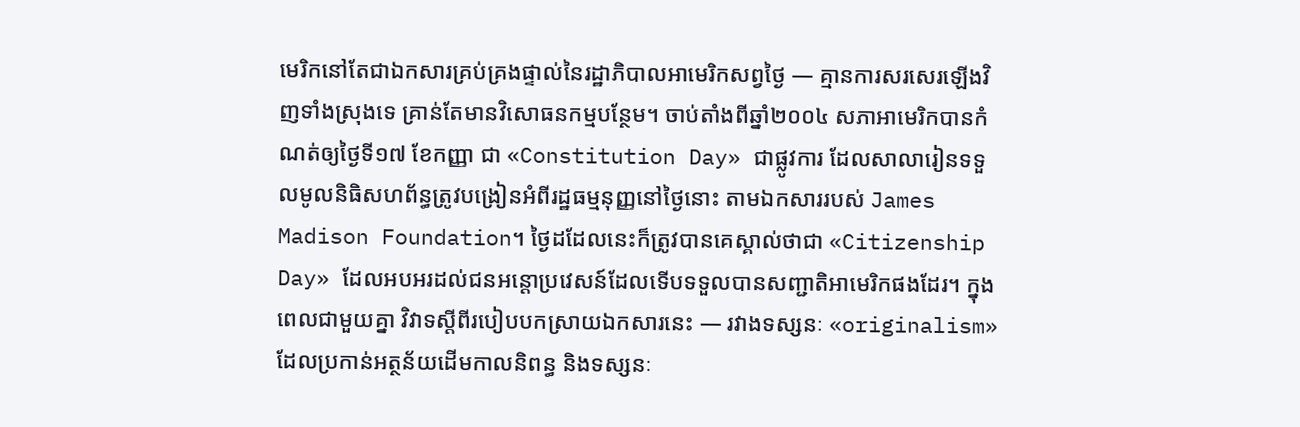មេរិកនៅតែជាឯកសារគ្រប់គ្រងផ្ទាល់នៃរដ្ឋាភិបាលអាមេរិកសព្វថ្ងៃ — គ្មានការសរសេរឡើងវិញទាំងស្រុងទេ គ្រាន់តែមានវិសោធនកម្មបន្ថែម។ ចាប់តាំងពីឆ្នាំ២០០៤ សភាអាមេរិកបានកំណត់ឲ្យថ្ងៃទី១៧ ខែកញ្ញា ជា «Constitution Day» ជាផ្លូវការ ដែលសាលារៀនទទួលមូលនិធិសហព័ន្ធត្រូវបង្រៀនអំពីរដ្ឋធម្មនុញ្ញនៅថ្ងៃនោះ តាមឯកសាររបស់ James Madison Foundation។ ថ្ងៃដដែលនេះក៏ត្រូវបានគេស្គាល់ថាជា «Citizenship Day» ដែលអបអរដល់ជនអន្តោប្រវេសន៍ដែលទើបទទួលបានសញ្ជាតិអាមេរិកផងដែរ។ ក្នុងពេលជាមួយគ្នា វិវាទស្តីពីរបៀបបកស្រាយឯកសារនេះ — រវាងទស្សនៈ «originalism» ដែលប្រកាន់អត្ថន័យដើមកាលនិពន្ធ និងទស្សនៈ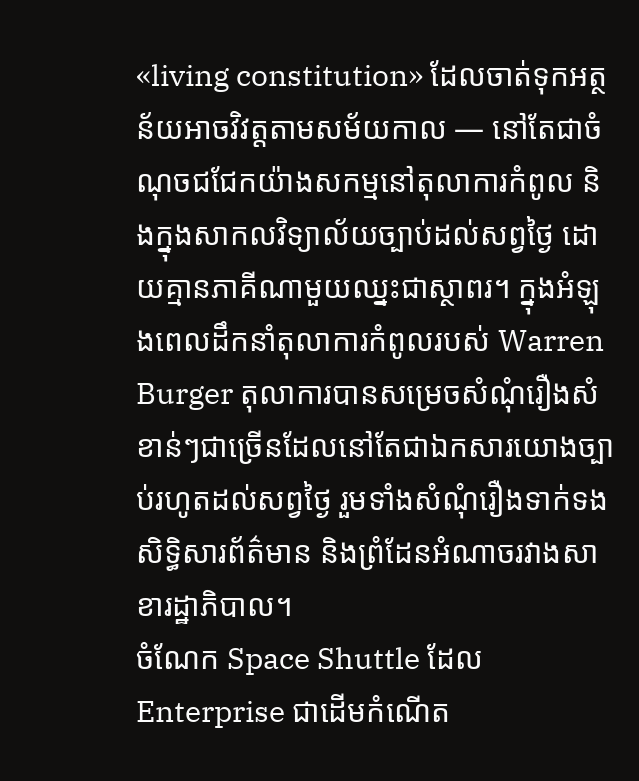«living constitution» ដែលចាត់ទុកអត្ថន័យអាចវិវត្តតាមសម័យកាល — នៅតែជាចំណុចជជែកយ៉ាងសកម្មនៅតុលាការកំពូល និងក្នុងសាកលវិទ្យាល័យច្បាប់ដល់សព្វថ្ងៃ ដោយគ្មានភាគីណាមួយឈ្នះជាស្ថាពរ។ ក្នុងអំឡុងពេលដឹកនាំតុលាការកំពូលរបស់ Warren Burger តុលាការបានសម្រេចសំណុំរឿងសំខាន់ៗជាច្រើនដែលនៅតែជាឯកសារយោងច្បាប់រហូតដល់សព្វថ្ងៃ រួមទាំងសំណុំរឿងទាក់ទងសិទ្ធិសារព័ត៌មាន និងព្រំដែនអំណាចរវាងសាខារដ្ឋាភិបាល។
ចំណែក Space Shuttle ដែល Enterprise ជាដើមកំណើត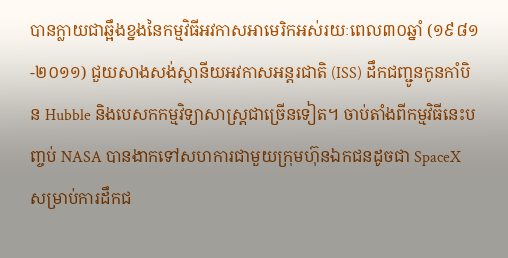បានក្លាយជាឆ្អឹងខ្នងនៃកម្មវិធីអវកាសអាមេរិកអស់រយៈពេល៣០ឆ្នាំ (១៩៨១-២០១១) ជួយសាងសង់ស្ថានីយអវកាសអន្តរជាតិ (ISS) ដឹកជញ្ជូនកូនកាំបិន Hubble និងបេសកកម្មវិទ្យាសាស្ត្រជាច្រើនទៀត។ ចាប់តាំងពីកម្មវិធីនេះបញ្ចប់ NASA បានងាកទៅសហការជាមួយក្រុមហ៊ុនឯកជនដូចជា SpaceX សម្រាប់ការដឹកជ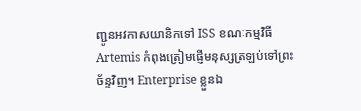ញ្ជូនអវកាសយានិកទៅ ISS ខណៈកម្មវិធី Artemis កំពុងត្រៀមផ្ញើមនុស្សត្រឡប់ទៅព្រះច័ន្ទវិញ។ Enterprise ខ្លួនឯ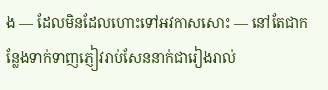ង — ដែលមិនដែលហោះទៅអវកាសសោះ — នៅតែជាកន្លែងទាក់ទាញភ្ញៀវរាប់សែននាក់ជារៀងរាល់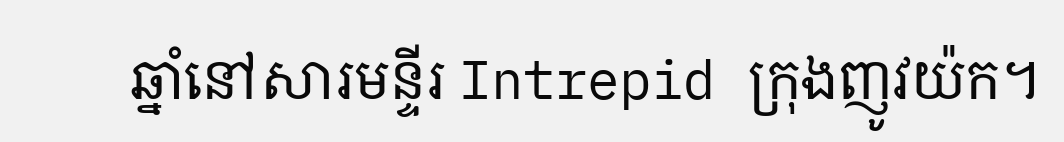ឆ្នាំនៅសារមន្ទីរ Intrepid ក្រុងញូវយ៉ក។